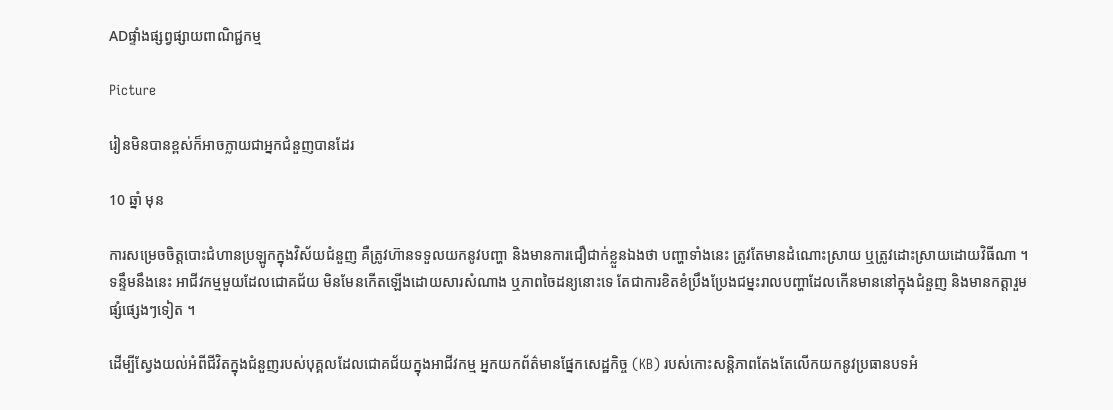ADផ្ទាំងផ្សព្វផ្សាយពាណិជ្ជកម្ម

Picture

រៀនមិនបានខ្ពស់ក៏អាចក្លាយជាអ្នកជំនួញបានដែរ

10 ឆ្នាំ មុន

ការសម្រេចចិត្តបោះជំហានប្រឡូកក្នុងវិស័យជំនួញ គឺត្រូវហ៊ានទទួលយកនូវបញ្ហា និងមានការជឿជាក់ខ្លួនឯងថា បញ្ហាទាំងនេះ ត្រូវតែមានដំណោះស្រាយ ឬត្រូវដោះស្រាយដោយវិធីណា ។ ទន្ទឹមនឹងនេះ អាជីវកម្មមួយដែលជោគជ័យ មិនមែនកើតឡើងដោយសារសំណាង ឬភាពចៃដន្យនោះទេ តែជាការខិតខំប្រឹងប្រែងជម្នះរាលបញ្ហាដែលកើនមាននៅក្នុងជំនួញ និងមានកត្តារួមផ្សំផ្សេងៗទៀត ។

ដើម្បីស្វែងយល់អំពីជីវិតក្នុងជំនួញរបស់បុគ្គលដែលជោគជ័យក្នុងអាជីវកម្ម អ្នកយកព័ត៌មានផ្នែកសេដ្ឋកិច្ច (KB) របស់កោះសន្ដិភាពតែងតែលើកយកនូវប្រធានបទអំ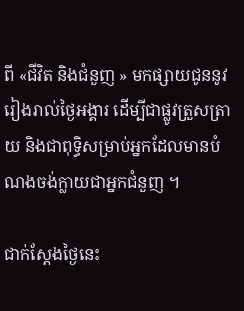ពី «ជីវិត និងជំនួញ » មកផ្សាយជូននូវរៀងរាល់ថ្ងៃអង្គារ ដើម្បីជាផ្លូវត្រួសត្រាយ និងជាពុទ្ធិសម្រាប់អ្នកដែលមានបំណងចង់ក្លាយជាអ្នកជំនួញ ។

ជាក់ស្តែងថ្ងៃនេះ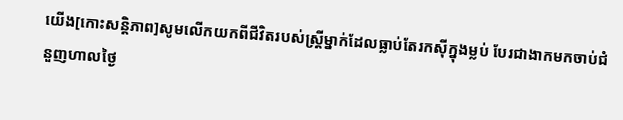យើង[កោះសន្ដិភាព]សូមលើកយកពីជីវិតរបស់ស្ត្រីម្នាក់ដែលធ្លាប់តែរកស៊ីក្នុងម្លប់ បែរជាងាកមកចាប់ជំនួញហាលថ្ងៃ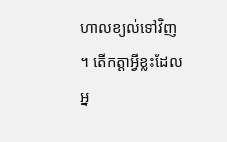ហាលខ្យល់ទៅវិញ ។ តើកត្ដាអ្វីខ្លះដែលអ្ន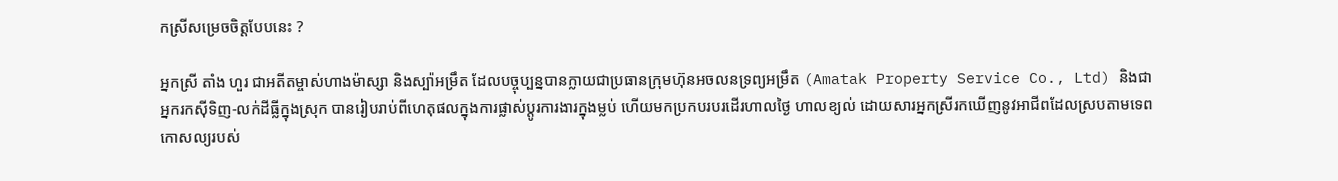កស្រីសម្រេចចិត្តបែបនេះ ?

អ្នកស្រី តាំង ហួរ ជាអតីតម្ចាស់ហាងម៉ាស្សា និងស្ប៉ាអម្រឹត ដែលបច្ចុប្បន្នបានក្លាយជាប្រធានក្រុមហ៊ុនអចលនទ្រព្យអម្រឹត (Amatak Property Service Co., Ltd) និងជាអ្នករកស៊ីទិញ-លក់ដីធ្លីក្នុងស្រុក បានរៀបរាប់ពីហេតុផលក្នុងការផ្លាស់ប្តូរការងារក្នុងម្លប់ ហើយមកប្រកបរបរដើរហាលថ្ងៃ ហាលខ្យល់ ដោយសារអ្នកស្រីរកឃើញនូវអាជីពដែលស្របតាមទេពកោសល្យរបស់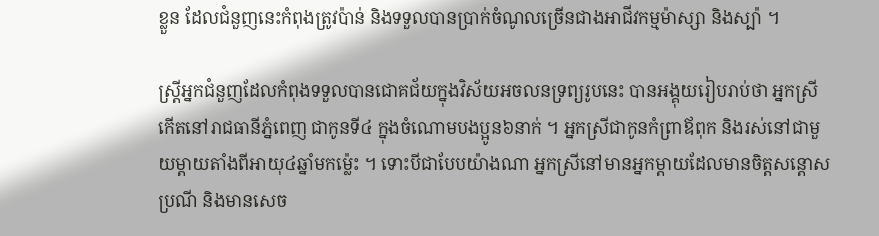ខ្លួន ដែលជំនួញនេះកំពុងត្រូវប៉ាន់ និងទទួលបានប្រាក់ចំណូលច្រើនជាងអាជីវកម្មម៉ាស្សា និងស្ប៉ា ។

ស្ត្រីអ្នកជំនួញដែលកំពុងទទួលបានជោគជ័យក្នុងវិស័យអចលនទ្រព្យរូបនេះ បានអង្គុយរៀបរាប់ថា អ្នកស្រីកើតនៅរាជធានីភ្នំពេញ ជាកូនទី៤ ក្នុងចំណោមបងប្អូន៦នាក់ ។ អ្នកស្រីជាកូនកំព្រាឪពុក និងរស់នៅជាមួយម្តាយតាំងពីអាយុ៤ឆ្នាំមកម្ល៉េះ ។ ទោះបីជាបែបយ៉ាងណា អ្នកស្រីនៅមានអ្នកម្តាយដែលមានចិត្តសន្តោសប្រណី និងមានសេច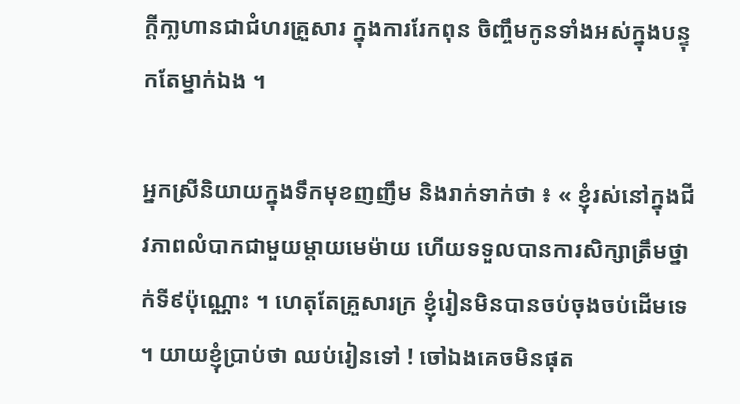ក្តីកា្លហានជាជំហរគ្រួសារ ក្នុងការរែកពុន ចិញ្ចឹមកូនទាំងអស់ក្នុងបន្ទុកតែម្នាក់ឯង ។

អ្នកស្រីនិយាយក្នុងទឹកមុខញញឹម និងរាក់ទាក់ថា ៖ « ខ្ញុំរស់នៅក្នុងជីវភាពលំបាកជាមួយម្តាយមេម៉ាយ ហើយទទួលបានការសិក្សាត្រឹមថ្នាក់ទី៩ប៉ុណ្ណោះ ។ ហេតុតែគ្រួសារក្រ ខ្ញុំរៀនមិនបានចប់ចុងចប់ដើមទេ ។ យាយខ្ញុំប្រាប់ថា ឈប់រៀនទៅ ! ចៅឯងគេចមិនផុត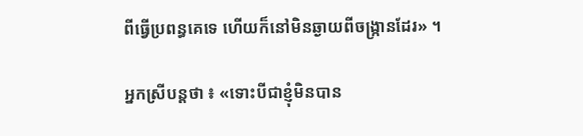ពីធ្វើប្រពន្ធគេទេ ហើយក៏នៅមិនឆ្ងាយពីចង្ក្រានដែរ» ។

អ្នកស្រីបន្តថា ៖ «ទោះបីជាខ្ញុំមិនបាន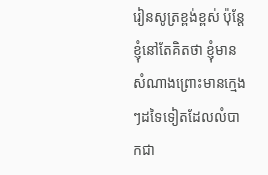រៀនសូត្រខ្ពង់ខ្ពស់ ប៉ុន្តែខ្ញុំនៅតែគិតថា ខ្ញុំមានសំណាងព្រោះមានក្មេងៗដទៃទៀតដែលលំបាកជា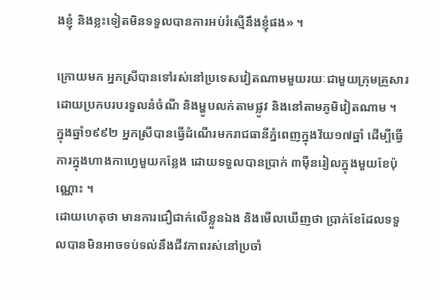ងខ្ញុំ និងខ្លះទៀតមិនទទួលបានការអប់រំស្មើនឹងខ្ញុំផង» ។

ក្រោយមក អ្នកស្រីបានទៅរស់នៅប្រទេសវៀតណាមមួយរយៈជាមួយក្រុមគ្រួសារ ដោយប្រកបរបរទួលនំចំណី និងម្ហូបលក់តាមផ្លូវ និងនៅតាមភូមិវៀតណាម ។
ក្នុងឆ្នាំ១៩៩២ អ្នកស្រីបានធ្វើដំណើរមករាជធានីភ្នំពេញក្នុងវ័យ១៧ឆ្នាំ ដើម្បីធ្វើការក្នុងហាងកាហ្វេមួយកន្លែង ដោយទទួលបានប្រាក់ ៣ម៉ឺនរៀលក្នុងមួយខែប៉ុណ្ណោះ ។
ដោយហេតុថា មានការជឿជាក់លើខ្លួនឯង និងមើលឃើញថា ប្រាក់ខែដែលទទួលបានមិនអាចទប់ទល់នឹងជីវភាពរស់នៅប្រចាំ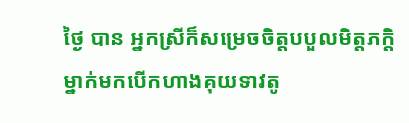ថ្ងៃ បាន អ្នកស្រីក៏សម្រេចចិត្តបបួលមិត្តភក្តិម្នាក់មកបើកហាងគុយទាវតូ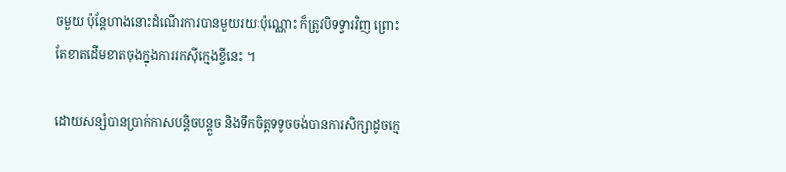ចមួយ ប៉ុន្តែហាងនោះដំណើរការបានមួយរយៈប៉ុណ្ណោះ ក៏ត្រូវបិទទ្វារវិញ ព្រោះតែខាតដើមខាតចុងក្នុងការរកស៊ីក្មេងខ្ចីនេះ ។

ដោយសន្សំបានប្រាក់កាសបន្តិចបន្តួច និងទឹកចិត្តទទូចចង់បានការសិក្សាដូចក្មេ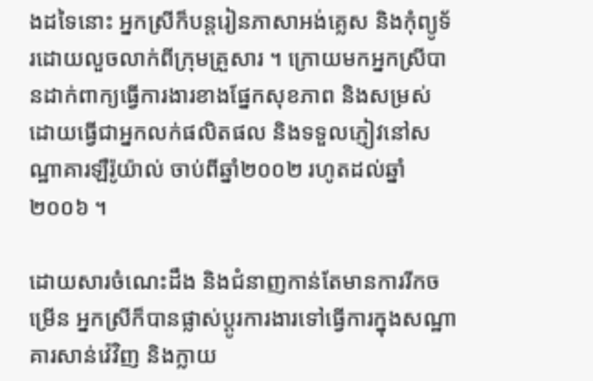ងដទៃនោះ អ្នកស្រីក៏បន្តរៀនភាសាអង់គ្លេស និងកុំព្យូទ័រដោយលួចលាក់ពីក្រុមគ្រួសារ ។ ក្រោយមកអ្នកស្រីបានដាក់ពាក្យធ្វើការងារខាងផ្នែកសុខភាព និងសម្រស់ ដោយធ្វើជាអ្នកលក់ផលិតផល និងទទួលភ្ញៀវនៅសណ្ឋាគារឡឺរ៉ូយ៉ាល់ ចាប់ពីឆ្នាំ២០០២ រហូតដល់ឆ្នាំ២០០៦ ។

ដោយសារចំណេះដឹង និងជំនាញកាន់តែមានការរីកចម្រើន អ្នកស្រីក៏បានផ្លាស់ប្តូរការងារទៅធ្វើការក្នុងសណ្ឋាគារសាន់វ៉េវិញ និងក្លាយ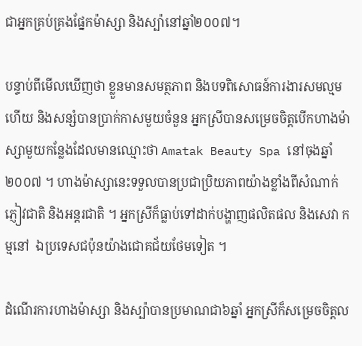ជាអ្នកគ្រប់គ្រងផ្នែកម៉ាស្សា និងស្ប៉ានៅឆ្នាំ២០០៧។

បន្ទាប់ពីមើលឃើញថា ខ្លួនមានសមត្ថភាព និងបទពិសោធន៍ការងារសមល្មមហើយ និងសន្សំបានប្រាក់កាសមួយចំនួន អ្នកស្រីបានសម្រេចចិត្តបើកហាងម៉ាស្សាមួយកន្លែងដែលមានឈ្មោះថា Amatak Beauty Spa នៅចុងឆ្នាំ២០០៧ ។ ហាងម៉ាស្សានេះទទួលបានប្រជាប្រិយភាពយ៉ាងខ្លាំងពីសំណាក់ភ្ញៀវជាតិ និងអន្តរជាតិ ។ អ្នកស្រីក៏ធ្លាប់ទៅដាក់បង្ហាញផលិតផល និងសេវា កម្មនៅ  ឯប្រទេសជប៉ុនយ៉ាងជោគជ័យថែមទៀត ។

ដំណើរការហាងម៉ាស្សា និងស្ប៉ាបានប្រមាណជា៦ឆ្នាំ អ្នកស្រីក៏សម្រេចចិត្តល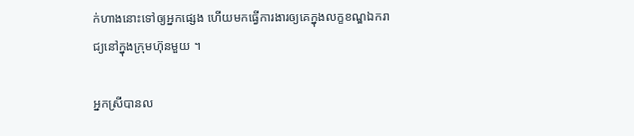ក់ហាងនោះទៅឲ្យអ្នកផ្សេង ហើយមកធ្វើការងារឲ្យគេក្នុងលក្ខខណ្ឌឯករាជ្យនៅក្នុងក្រុមហ៊ុនមួយ ។

អ្នកស្រីបានល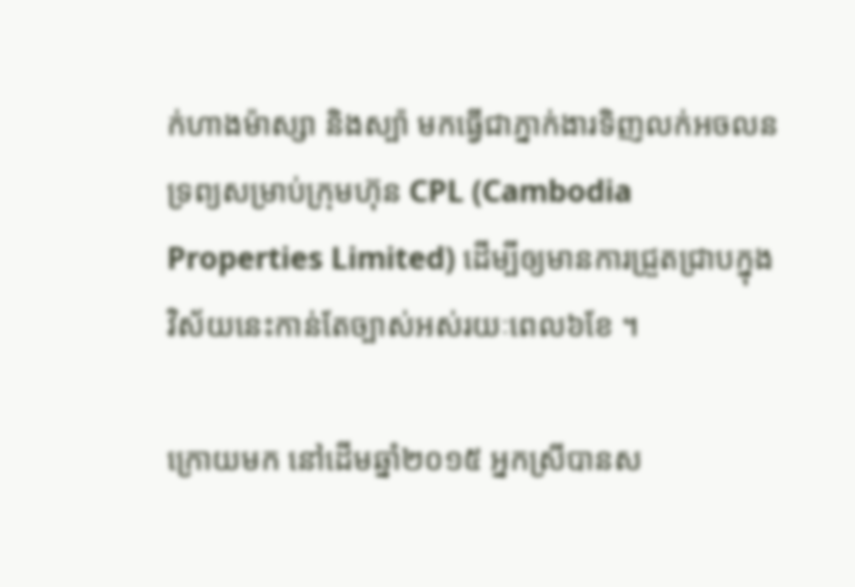ក់ហាងម៉ាស្សា និងស្ប៉ា មកធ្វើជាភ្នាក់ងារទិញលក់អចលនទ្រព្យសម្រាប់ក្រុមហ៊ុន CPL (Cambodia Properties Limited) ដើម្បីឲ្យមានការជ្រួតជ្រាបក្នុងវិស័យនេះកាន់តែច្បាស់អស់រយៈពេល៦ខែ ។

ក្រោយមក នៅដើមឆ្នាំ២០១៥ អ្នកស្រីបានស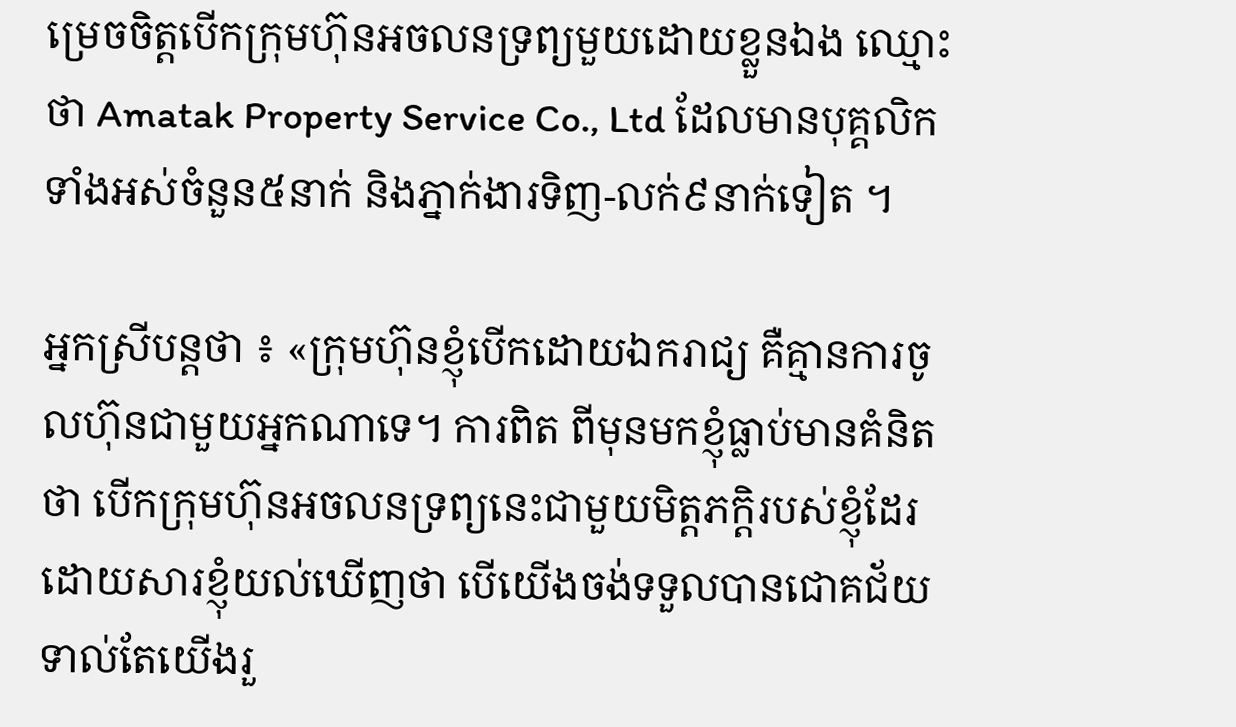ម្រេចចិត្តបើកក្រុមហ៊ុនអចលនទ្រព្យមួយដោយខ្លួនឯង ឈ្មោះថា Amatak Property Service Co., Ltd ដែលមានបុគ្គលិកទាំងអស់ចំនួន៥នាក់ និងភ្នាក់ងារទិញ-លក់៩នាក់ទៀត ។

អ្នកស្រីបន្តថា ៖ «ក្រុមហ៊ុនខ្ញុំបើកដោយឯករាជ្យ គឺគ្មានការចូលហ៊ុនជាមួយអ្នកណាទេ។ ការពិត ពីមុនមកខ្ញុំធ្លាប់មានគំនិតថា បើកក្រុមហ៊ុនអចលនទ្រព្យនេះជាមួយមិត្តភក្តិរបស់ខ្ញុំដែរ ដោយសារខ្ញុំយល់ឃើញថា បើយើងចង់ទទួលបានជោគជ័យ ទាល់តែយើងរួ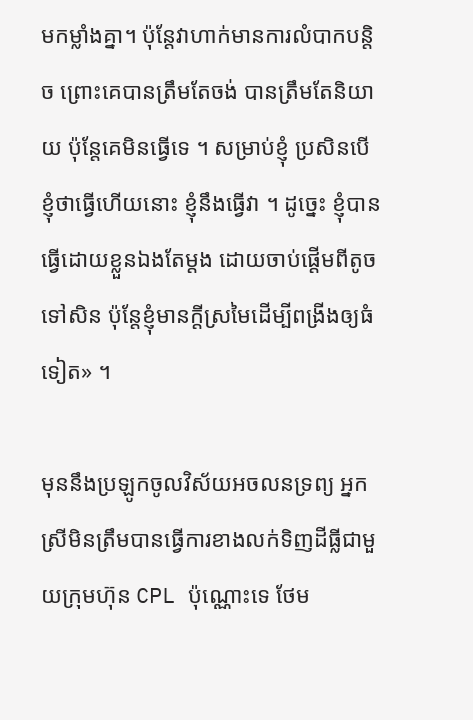មកម្លាំងគ្នា។ ប៉ុន្តែវាហាក់មានការលំបាកបន្តិច ព្រោះគេបានត្រឹមតែចង់ បានត្រឹមតែនិយាយ ប៉ុន្តែគេមិនធ្វើទេ ។ សម្រាប់ខ្ញុំ ប្រសិនបើខ្ញុំថាធ្វើហើយនោះ ខ្ញុំនឹងធ្វើវា ។ ដូច្នេះ ខ្ញុំបានធ្វើដោយខ្លួនឯងតែម្តង ដោយចាប់ផ្តើមពីតូចទៅសិន ប៉ុន្តែខ្ញុំមានក្តីស្រមៃដើម្បីពង្រីងឲ្យធំទៀត» ។

មុននឹងប្រឡូកចូលវិស័យអចលនទ្រព្យ អ្នកស្រីមិនត្រឹមបានធ្វើការខាងលក់ទិញដីធ្លីជាមួយក្រុមហ៊ុន CPL ប៉ុណ្ណោះទេ ថែម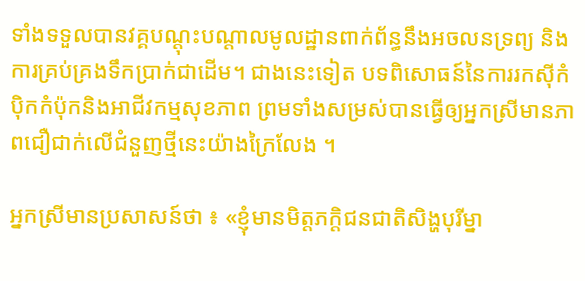ទាំងទទួលបានវគ្គបណ្តុះបណ្តាលមូលដ្ឋានពាក់ព័ន្ធនឹងអចលនទ្រព្យ និងការគ្រប់គ្រងទឹកប្រាក់ជាដើម។ ជាងនេះទៀត បទពិសោធន៍នៃការរកស៊ីកំប៉ិកកំប៉ុកនិងអាជីវកម្មសុខភាព ព្រមទាំងសម្រស់បានធ្វើឲ្យអ្នកស្រីមានភាពជឿជាក់លើជំនួញថ្មីនេះយ៉ាងក្រៃលែង ។

អ្នកស្រីមានប្រសាសន៍ថា ៖ «ខ្ញុំមានមិត្តភក្តិជនជាតិសិង្ហបុរីម្នា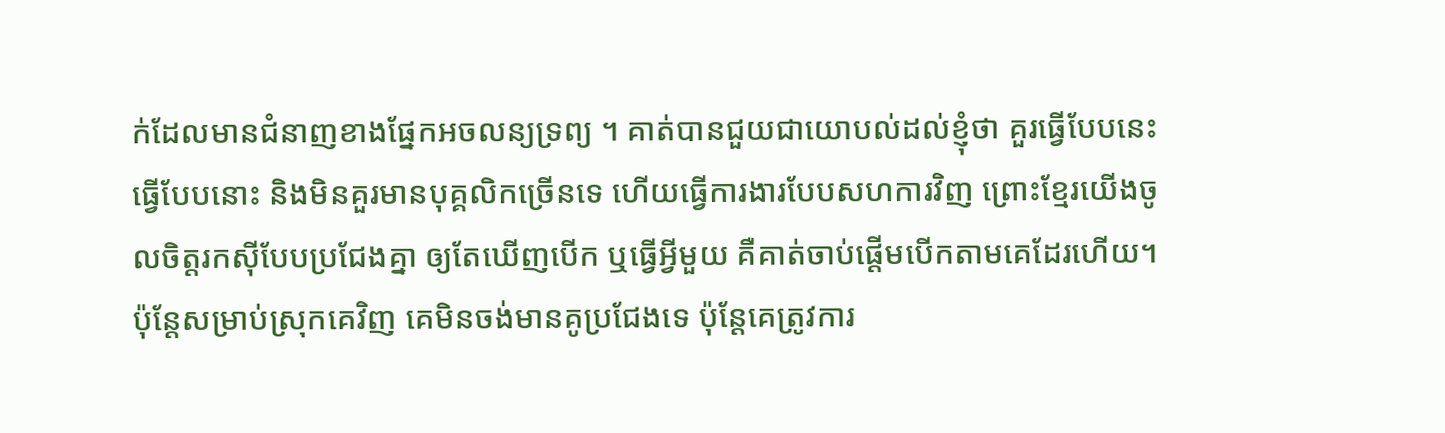ក់ដែលមានជំនាញខាងផ្នែកអចលន្យទ្រព្យ ។ គាត់បានជួយជាយោបល់ដល់ខ្ញុំថា គួរធ្វើបែបនេះ ធ្វើបែបនោះ និងមិនគួរមានបុគ្គលិកច្រើនទេ ហើយធ្វើការងារបែបសហការវិញ ព្រោះខ្មែរយើងចូលចិត្តរកស៊ីបែបប្រជែងគ្នា ឲ្យតែឃើញបើក ឬធ្វើអ្វីមួយ គឺគាត់ចាប់ផ្តើមបើកតាមគេដែរហើយ។ ប៉ុន្តែសម្រាប់ស្រុកគេវិញ គេមិនចង់មានគូប្រជែងទេ ប៉ុន្តែគេត្រូវការ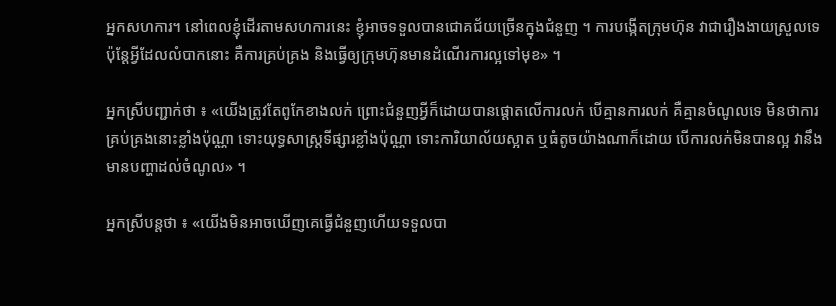អ្នកសហការ។ នៅពេលខ្ញុំដើរតាមសហការនេះ ខ្ញុំអាចទទួលបានជោគជ័យច្រើនក្នុងជំនួញ ។ ការបង្កើតក្រុមហ៊ុន វាជារឿងងាយស្រួលទេ ប៉ុន្តែអ្វីដែលលំបាកនោះ គឺការគ្រប់គ្រង និងធ្វើឲ្យក្រុមហ៊ុនមានដំណើរការល្អទៅមុខ» ។

អ្នកស្រីបញ្ជាក់ថា ៖ «យើងត្រូវតែពូកែខាងលក់ ព្រោះជំនួញអ្វីក៏ដោយបានផ្តោតលើការលក់ បើគ្មានការលក់ គឺគ្មានចំណូលទេ មិនថាការគ្រប់គ្រងនោះខ្លាំងប៉ុណ្ណា ទោះយុទ្ធសាស្ត្រទីផ្សារខ្លាំងប៉ុណ្ណា ទោះការិយាល័យស្អាត ឬធំតូចយ៉ាងណាក៏ដោយ បើការលក់មិនបានល្អ វានឹងមានបញ្ហាដល់ចំណូល» ។

អ្នកស្រីបន្តថា ៖ «យើងមិនអាចឃើញគេធ្វើជំនួញហើយទទួលបា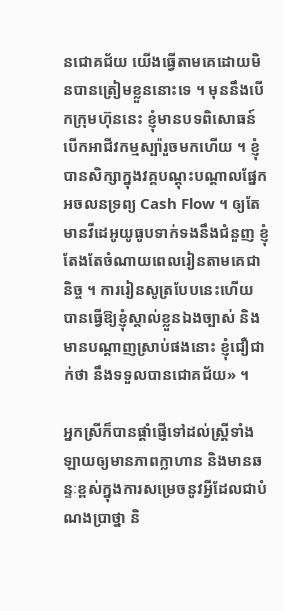នជោគជ័យ យើងធ្វើតាមគេដោយមិនបានត្រៀមខ្លួននោះទេ ។ មុននឹងបើកក្រុមហ៊ុននេះ ខ្ញុំមានបទពិសោធន៍បើកអាជីវកម្មស្ប៉ារួចមកហើយ ។ ខ្ញុំបានសិក្សាក្នុងវគ្គបណ្តុះបណ្តាលផ្នែកអចលនទ្រព្យ Cash Flow ។ ឲ្យតែមានវីដេអូយូធូបទាក់ទងនឹងជំនួញ ខ្ញុំតែងតែចំណាយពេលរៀនតាមគេជានិច្ច ។ ការរៀនសូត្របែបនេះហើយ បានធ្វើឱ្យខ្ញុំស្គាល់ខ្លួនឯងច្បាស់ និងមានបណ្តាញស្រាប់ផងនោះ ខ្ញុំជឿជាក់ថា នឹងទទួលបានជោគជ័យ» ។

អ្នកស្រីក៏បានផ្តាំផ្ញើទៅដល់ស្ត្រីទាំងឡាយឲ្យមានភាពក្លាហាន និងមានឆន្ទៈខ្ពស់ក្នុងការសម្រេចនូវអ្វីដែលជាបំណងប្រាថ្នា និ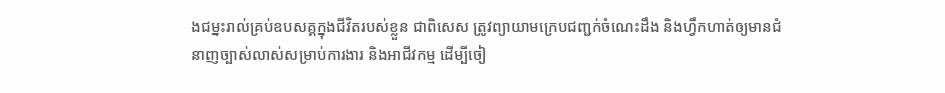ងជម្នះរាល់គ្រប់ឧបសគ្គក្នុងជីវិតរបស់ខ្លួន ជាពិសេស ត្រូវព្យាយាមក្រេបជញ្ជក់ចំណេះដឹង និងហ្វឹកហាត់ឲ្យមានជំនាញច្បាស់លាស់សម្រាប់ការងារ និងអាជីវកម្ម ដើម្បីចៀ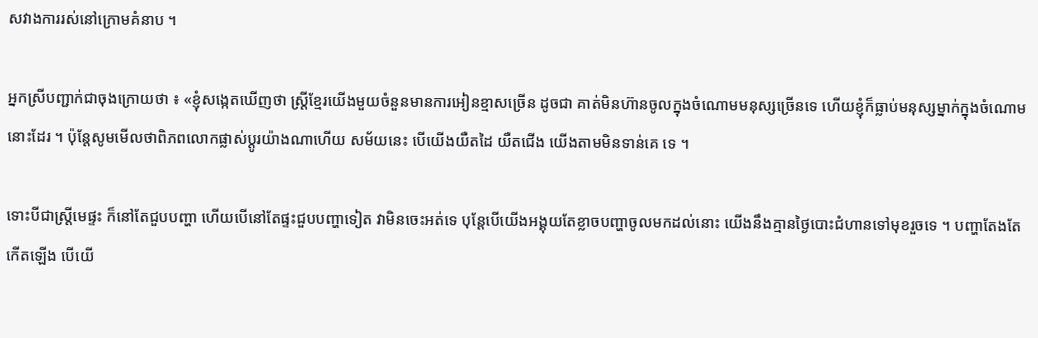សវាងការរស់នៅក្រោមគំនាប ។

អ្នកស្រីបញ្ជាក់ជាចុងក្រោយថា ៖ «ខ្ញុំសង្កេតឃើញថា ស្ត្រីខ្មែរយើងមួយចំនួនមានការអៀនខ្មាសច្រើន ដូចជា គាត់មិនហ៊ានចូលក្នុងចំណោមមនុស្សច្រើនទេ ហើយខ្ញុំក៏ធ្លាប់មនុស្សម្នាក់ក្នុងចំណោមនោះដែរ ។ ប៉ុន្តែសូមមើលថាពិភពលោកផ្លាស់ប្តូរយ៉ាងណាហើយ សម័យនេះ បើយើងយឺតដៃ យឺតជើង យើងតាមមិនទាន់គេ ទេ ។

ទោះបីជាស្ត្រីមេផ្ទះ ក៏នៅតែជួបបញ្ហា ហើយបើនៅតែផ្ទះជួបបញ្ហាទៀត វាមិនចេះអត់ទេ បុន្តែបើយើងអង្គុយតែខ្លាចបញ្ហាចូលមកដល់នោះ យើងនឹងគ្មានថ្ងៃបោះជំហានទៅមុខរួចទេ ។ បញ្ហាតែងតែកើតឡើង បើយើ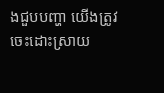ងជួបបញ្ហា យើងត្រូវចេះដោះស្រាយ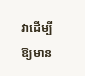វាដើម្បីឱ្យមាន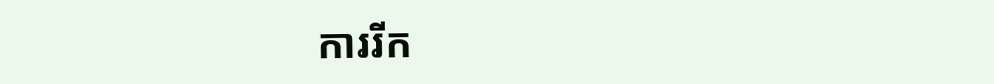ការរីក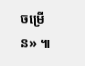ចម្រើន» ៕